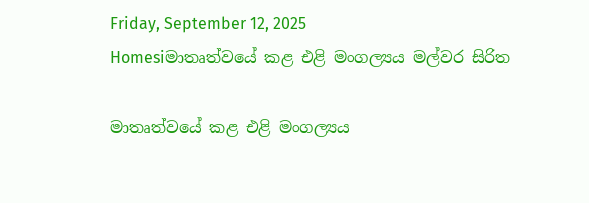Friday, September 12, 2025
Homesiමාතෘත්වයේ කළ එළි මංගල්‍යය මල්වර සිරිත

මාතෘත්වයේ කළ එළි මංගල්‍යය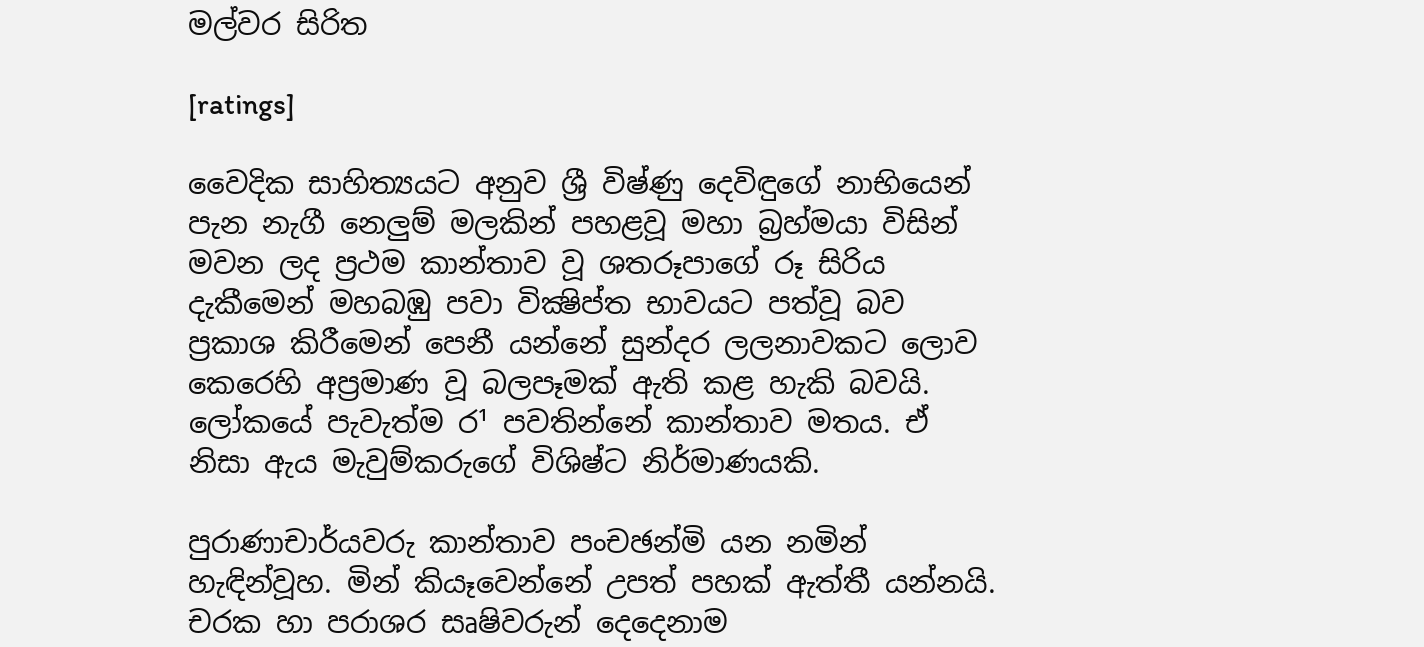මල්වර සිරිත

[ratings]

වෛදික සාහිත්‍යයට අනුව ශ්‍රී විෂ්ණු දෙවිඳුගේ නාභියෙන් පැන නැගී නෙලුම් මලකින් පහළවූ මහා බ්‍රහ්මයා විසින් මවන ලද ප්‍රථම කාන්තාව වූ ශතරූපාගේ රූ සිරිය දැකීමෙන් මහබඹු පවා වික්‍ෂිප්ත භාවයට පත්වූ බව ප්‍රකාශ කිරීමෙන් පෙනී යන්නේ සුන්දර ලලනාවකට ලොව කෙරෙහි අප්‍රමාණ වූ බලපෑමක්‌ ඇති කළ හැකි බවයි. ලෝකයේ පැවැත්ම ර¹ පවතින්නේ කාන්තාව මතය. ඒ නිසා ඇය මැවුම්කරුගේ විශිෂ්ට නිර්මාණයකි.

පුරාණාචාර්යවරු කාන්තාව පංචඡන්මි යන නමින් හැඳින්වූහ. මින් කියෑවෙන්නේ උපත් පහක්‌ ඇත්තී යන්නයි. චරක හා පරාශර සෘෂිවරුන් දෙදෙනාම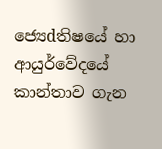ජ්‍යෙdතිෂයේ හා ආයුර්වේදයේ කාන්තාව ගැන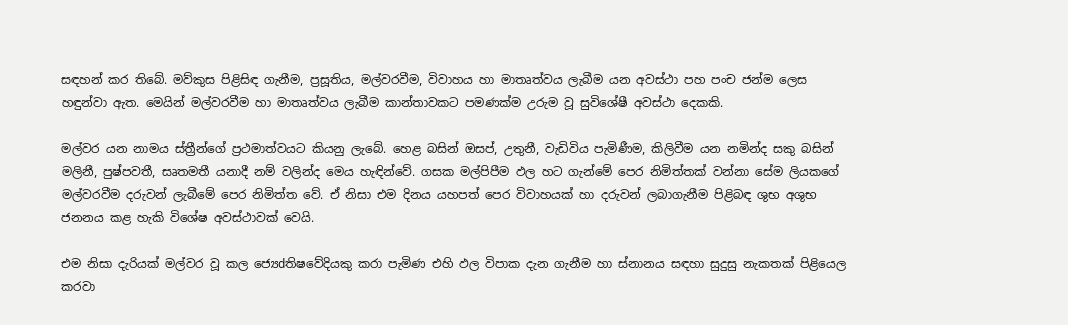සඳහන් කර තිබේ. මව්කුස පිළිසිඳ ගැනීම, ප්‍රසූතිය, මල්වරවීම, විවාහය හා මාතෘත්වය ලැබීම යන අවස්‌ථා පහ පංච ජන්ම ලෙස හඳුන්වා ඇත. මෙයින් මල්වරවීම හා මාතෘත්වය ලැබීම කාන්තාවකට පමණක්‌ම උරුම වූ සුවිශේෂී අවස්‌ථා දෙකකි.

මල්වර යන නාමය ස්‌ත්‍රීන්ගේ ප්‍රථමාත්වයට කියනු ලැබේ. හෙළ බසින් ඔසප්, උතුනී, වැඩිවිය පැමිණීම, කිලිවීම යන නමින්ද සකු බසින් මලිනී, පුෂ්පවතී, සෘතමතී යනාදී නම් වලින්ද මෙය හැඳින්වේ. ගසක මල්පිපීම ඵල හට ගැන්මේ පෙර නිමිත්තක්‌ වන්නා සේම ලියකගේ මල්වරවීම දරුවන් ලැබීමේ පෙර නිමිත්ත වේ. ඒ නිසා එම දිනය යහපත් පෙර විවාහයක්‌ හා දරුවන් ලබාගැනීම පිළිබඳ ශුභ අශුභ ජනනය කළ හැකි විශේෂ අවස්‌ථාවක්‌ වෙයි.

එම නිසා දැරියක්‌ මල්වර වූ කල ජ්‍යෙdතිෂවේදියකු කරා පැමිණ එහි ඵල විපාක දැන ගැනීම හා ස්‌නානය සඳහා සුදුසු නැකතක්‌ පිළියෙල කරවා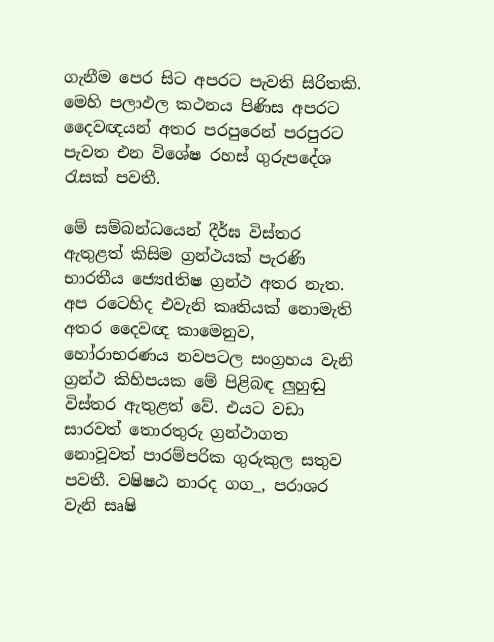ගැනීම පෙර සිට අපරට පැවති සිරිතකි. මෙහි පලාඵල කථනය පිණිස අපරට දෛවඥයන් අතර පරපුරෙන් පරපුරට පැවත එන විශේෂ රහස්‌ ගුරුපදේශ රැසක්‌ පවතී.

මේ සම්බන්ධයෙන් දීර්ඝ විස්‌තර ඇතුළත් කිසිම ග්‍රන්ථයක්‌ පැරණි භාරතීය ජ්‍යෙdතිෂ ග්‍රන්ථ අතර නැත. අප රටෙහිද එවැනි කෘතියක්‌ නොමැති අතර දෛවඥ කාමෙනුව, හෝරාභරණය නවපටල සංග්‍රහය වැනි ග්‍රන්ථ කිහිපයක මේ පිළිබඳ ලුහුඬු විස්‌තර ඇතුළත් වේ. එයට වඩා සාරවත් තොරතුරු ග්‍රන්ථාගත නොවූවත් පාරම්පරික ගුරුකුල සතුව පවතී. වෂිෂඨ නාරද ගග_, පරාශර වැනි සෘෂි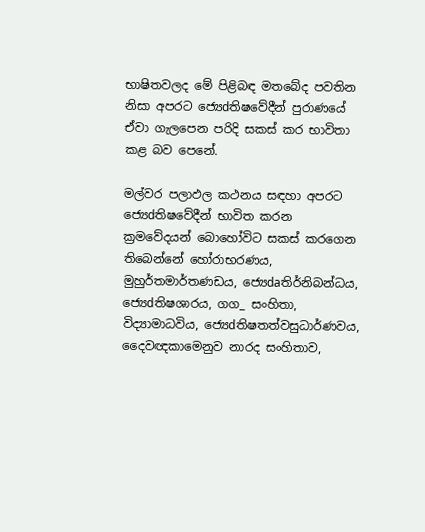භාෂිතවලද මේ පිළිබඳ මතබේද පවතින නිසා අපරට ජ්‍යෙdතිෂවේදීන් පුරාණයේ ඒවා ගැලපෙන පරිදි සකස්‌ කර භාවිතා කළ බව පෙනේ.

මල්වර පලාඵල කථනය සඳහා අපරට ජ්‍යෙdතිෂවේදීන් භාවිත කරන ක්‍රමවේදයන් බොහෝවිට සකස්‌ කරගෙන තිබෙන්නේ හෝරාභරණය, මුහුර්තමාර්තණඩය, ජ්‍යෙdaතිර්නිබන්ධය, ජ්‍යෙdතිෂශාරය, ගග_ සංහිතා, විද්‍යාමාධවිය, ජ්‍යෙdතිෂතත්වසුධාර්ණවය, දෛවඥකාමෙනුව නාරද සංහිතාව,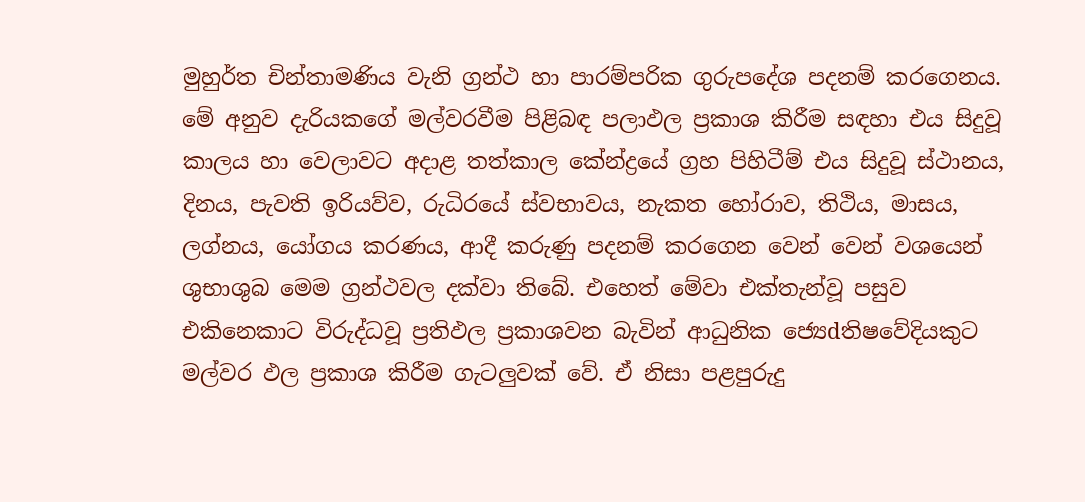මුහුර්ත චින්තාමණිය වැනි ග්‍රන්ථ හා පාරම්පරික ගුරුපදේශ පදනම් කරගෙනය. මේ අනුව දැරියකගේ මල්වරවීම පිළිබඳ පලාඵල ප්‍රකාශ කිරීම සඳහා එය සිදුවූ කාලය හා වෙලාවට අදාළ තත්කාල කේන්ද්‍රයේ ග්‍රහ පිහිටීම් එය සිදුවූ ස්‌ථානය, දිනය, පැවති ඉරියව්ව, රුධිරයේ ස්‌වභාවය, නැකත හෝරාව, තිථිය, මාසය, ලග්නය, යෝගය කරණය, ආදී කරුණු පදනම් කරගෙන වෙන් වෙන් වශයෙන් ශුභාශුබ මෙම ග්‍රන්ථවල දක්‌වා තිබේ. එහෙත් මේවා එක්‌තැන්වූ පසුව එකිනෙකාට විරුද්ධවූ ප්‍රතිඵල ප්‍රකාශවන බැවින් ආධුනික ජ්‍යෙdතිෂවේදියකුට මල්වර ඵල ප්‍රකාශ කිරීම ගැටලුවක්‌ වේ. ඒ නිසා පළපුරුදු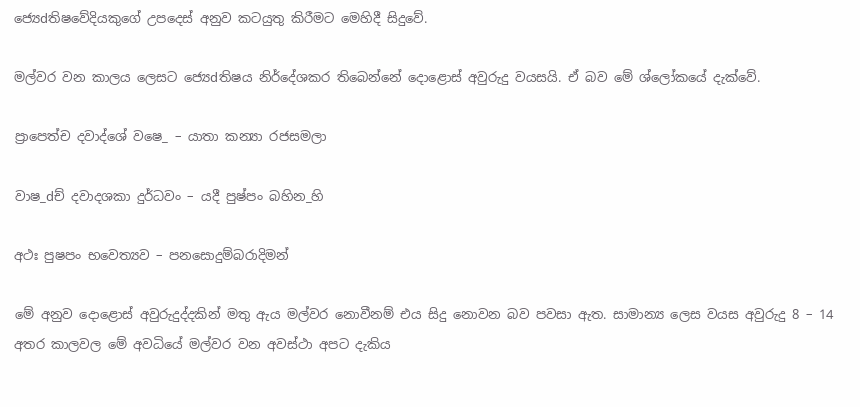ජ්‍යෙdතිෂවේදියකුගේ උපදෙස්‌ අනුව කටයුතු කිරීමට මෙහිදී සිදුවේ.

මල්වර වන කාලය ලෙසට ජ්‍යෙdතිෂය නිර්දේශකර තිබෙන්නේ දොළොස්‌ අවුරුදු වයසයි. ඒ බව මේ ශ්ලෝකයේ දැක්‌වේ.

ප්‍රාපෙත්ච දවාද්ශේ වෂෙ_ – යාතා කන්‍යා රජසමලා

වාෂ_dච් දවාදශකා දුර්ධවං – යදී පුෂ්පං බහින_හි

අථඃ පුෂපං භවෙත්‍යව – පනසොදුම්බරාදිමන්

මේ අනුව දොළොස්‌ අවුරුදුද්දකින් මතු ඇය මල්වර නොවීනම් එය සිදු නොවන බව පවසා ඇත. සාමාන්‍ය ලෙස වයස අවුරුදු 8 – 14 අතර කාලවල මේ අවධියේ මල්වර වන අවස්‌ථා අපට දැකිය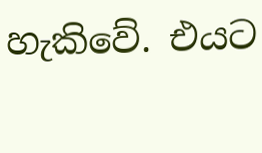හැකිවේ. එයට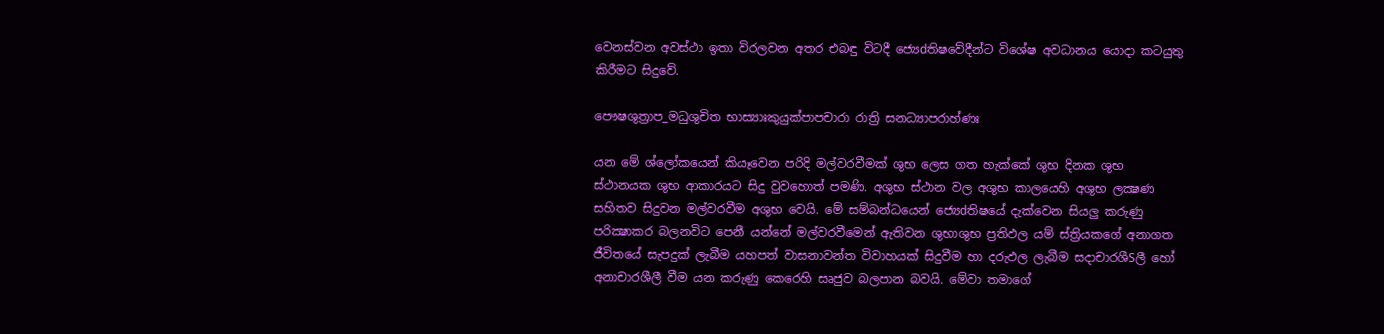වෙනස්‌වන අවස්‌ථා ඉතා විරලවන අතර එබඳු විටදී ජ්‍යෙdතිෂවේදීන්ට විශේෂ අවධානය යොදා කටයුතු කිරීමට සිදුවේ.

පෞෂශුත්‍රාප_මධුශුචිත භාස්‍යාඃකුයුක්‌පාපචාරා රාත්‍රි සනධ්‍යාපරාහ්ණඃ

යන මේ ශ්ලෝකයෙන් කියෑවෙන පරිදි මල්වරවීමක්‌ ශුභ ලෙස ගත හැක්‌කේ ශුභ දිනක ශුභ ස්‌ථානයක ශුභ ආකාරයට සිදු වුවහොත් පමණි. අශුභ ස්‌ථාන වල අශුභ කාලයෙහි අශුභ ලක්‍ෂණ සහිතව සිදුවන මල්වරවීම අශුභ වෙයි. මේ සම්බන්ධයෙන් ජ්‍යෙdතිෂයේ දැක්‌වෙන සියලු කරුණු පරික්‍ෂාකර බලනවිට පෙනී යන්නේ මල්වරවීමෙන් ඇතිවන ශුභාශුභ ප්‍රතිඵල යම් ස්‌ත්‍රියකගේ අනාගත ජීවිතයේ සැපදුක්‌ ලැබීම යහපත් වාසනාවන්ත විවාහයක්‌ සිදුවීම හා දරුඵල ලැබීම සදාචාරශීSලී හෝ අනාචාරශීලී වීම යන කරුණු කෙරෙහි සෘජුව බලපාන බවයි. මේවා තමාගේ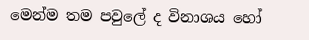මෙන්ම තම පවුලේ ද විනාශය හෝ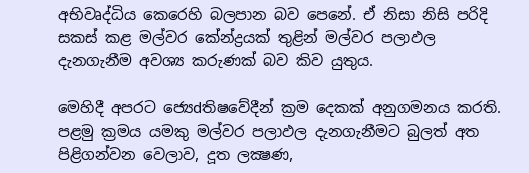අභිවෘද්ධිය කෙරෙහි බලපාන බව පෙනේ. ඒ නිසා නිසි පරිදි සකස්‌ කළ මල්වර කේන්ද්‍රයක්‌ තුළින් මල්වර පලාඵල දැනගැනීම අවශ්‍ය කරුණක්‌ බව කිව යුතුය.

මෙහිදී අපරට ජ්‍යෙdතිෂවේදීන් ක්‍රම දෙකක්‌ අනුගමනය කරති. පළමු ක්‍රමය යමකු මල්වර පලාඵල දැනගැනීමට බුලත් අත පිළිගන්වන වෙලාව, දූත ලක්‍ෂණ,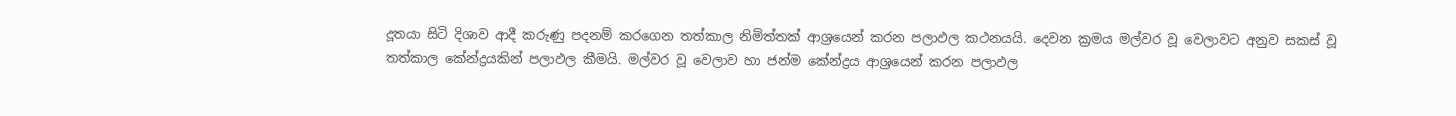දූතයා සිටි දිශාව ආදී කරුණු පදනම් කරගෙන තත්කාල නිමිත්තක්‌ ආශ්‍රයෙන් කරන පලාඵල කථනයයි. දෙවන ක්‍රමය මල්වර වූ වෙලාවට අනුව සකස්‌ වූ තත්කාල කේන්ද්‍රයකින් පලාඵල කීමයි. මල්වර වූ වෙලාව හා ජන්ම කේන්ද්‍රය ආශ්‍රයෙන් කරන පලාඵල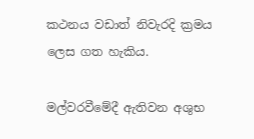කථනය වඩාත් නිවැරදි ක්‍රමය ලෙස ගත හැකිය.

මල්වරවීමේදී ඇතිවන අශුභ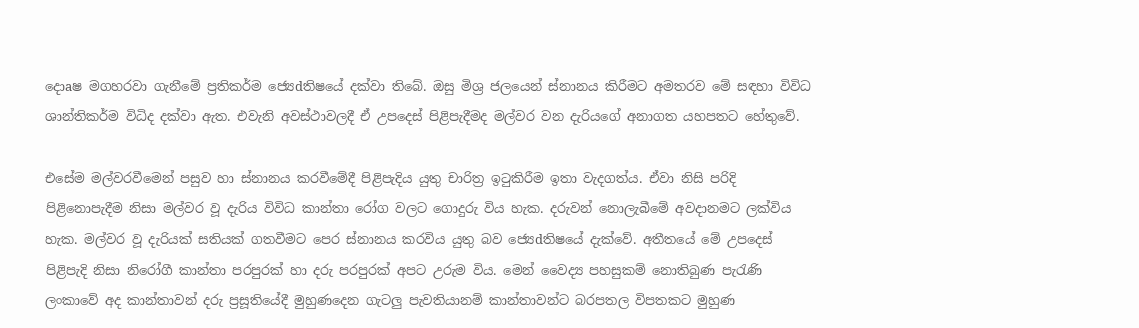දොaෂ මගහරවා ගැනීමේ ප්‍රතිකර්ම ජ්‍යෙdතිෂයේ දක්‌වා තිබේ. ඔසු මිශ්‍ර ජලයෙන් ස්‌නානය කිරීමට අමතරව මේ සඳහා විවිධ ශාන්තිකර්ම විධිද දක්‌වා ඇත. එවැනි අවස්‌ථාවලදී ඒ උපදෙස්‌ පිළිපැදීමද මල්වර වන දැරියගේ අනාගත යහපතට හේතුවේ.

එසේම මල්වරවීමෙන් පසුව හා ස්‌නානය කරවීමේදී පිළිපැදිය යුතු චාරිත්‍ර ඉටුකිරීම ඉතා වැදගත්ය. ඒවා නිසි පරිදි පිළිනොපැදීම නිසා මල්වර වූ දැරිය විවිධ කාන්තා රෝග වලට ගොදුරු විය හැක. දරුවන් නොලැබීමේ අවදානමට ලක්‌විය හැක. මල්වර වූ දැරියක්‌ සතියක්‌ ගතවීමට පෙර ස්‌නානය කරවිය යුතු බව ජ්‍යෙdතිෂයේ දැක්‌වේ. අතීතයේ මේ උපදෙස්‌ පිළිපැදි නිසා නිරෝගී කාන්තා පරපුරක්‌ හා දරු පරපුරක්‌ අපට උරුම විය. මෙන් වෛද්‍ය පහසුකම් නොතිබුණ පැරැණි ලංකාවේ අද කාන්තාවන් දරු ප්‍රසූතියේදී මුහුණදෙන ගැටලු පැවතියානම් කාන්තාවන්ට බරපතල විපතකට මුහුණ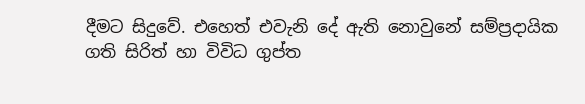දීමට සිදුවේ. එහෙත් එවැනි දේ ඇති නොවුනේ සම්ප්‍රදායික ගති සිරිත් හා විවිධ ගුප්ත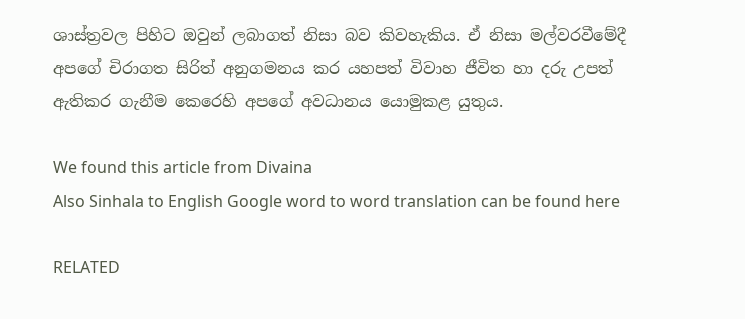ශාස්‌ත්‍රවල පිහිට ඔවුන් ලබාගත් නිසා බව කිවහැකිය. ඒ නිසා මල්වරවීමේදී අපගේ චිරාගත සිරිත් අනුගමනය කර යහපත් විවාහ ජීවිත හා දරු උපත් ඇතිකර ගැනීම කෙරෙහි අපගේ අවධානය යොමුකළ යුතුය.

We found this article from Divaina
Also Sinhala to English Google word to word translation can be found here

RELATED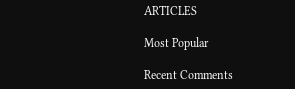ARTICLES

Most Popular

Recent Comments